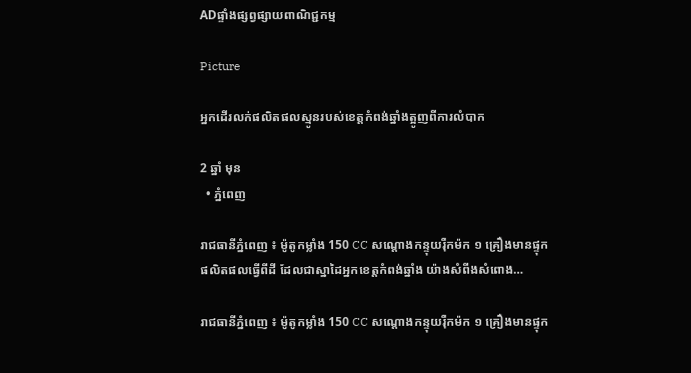ADផ្ទាំងផ្សព្វផ្សាយពាណិជ្ជកម្ម

Picture

អ្នកដើរលក់ផលិតផលស្មូនរបស់ខេត្តកំពង់ឆ្នាំងត្អូញពីការលំបាក

2 ឆ្នាំ មុន
  • ភ្នំពេញ

រាជធានីភ្នំពេញ ៖ ម៉ូតូកម្លាំង 150 CC សណ្ដោងកន្ទុយរ៉ឺកម៉ក ១ គ្រឿងមានផ្ទុកផលិតផលធ្វើពីដី ដែលជាស្នាដៃអ្នកខេត្តកំពង់ឆ្នាំង យ៉ាងសំពីងសំពោង…

រាជធានីភ្នំពេញ ៖ ម៉ូតូកម្លាំង 150 CC សណ្ដោងកន្ទុយរ៉ឺកម៉ក ១ គ្រឿងមានផ្ទុក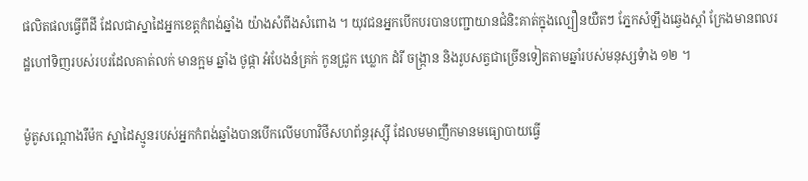ផលិតផលធ្វើពីដី ដែលជាស្នាដៃអ្នកខេត្តកំពង់ឆ្នាំង យ៉ាងសំពីងសំពោង ។ យុវជនអ្នកបើកបរបានបញ្ជាយានជំនិះគាត់ក្នុងល្បឿនយឺតៗ ភ្នែកសំឡឹងឆ្វេងស្តាំ ក្រែងមានពលរដ្ឋហៅទិញរបស់របរដែលគាត់លក់ មានក្អម ឆ្នាំង ថូផ្កា អំបែងនំគ្រក់ កូនជ្រូក ឃ្លោក ដំរី ចង្រ្កាន និងរូបសត្វជាច្រើនទៀតតាមឆ្នាំរបស់មនុស្សទំាង ១២ ។

ម៉ូតូសណ្តោងរឺម៉ក ស្នាដៃស្មូនរបស់អ្នកកំពង់ឆ្នាំងបានបើកលើមហាវិថីសហព័ន្ធរុស្ស៊ី ដែលមមាញឹកមានមធ្យោបាយធ្វើ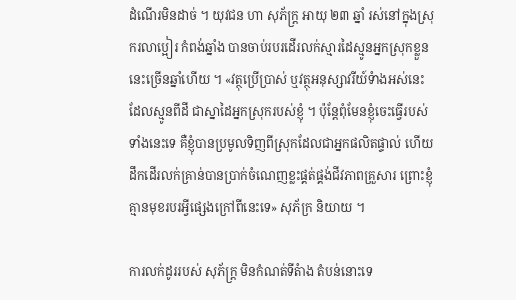ដំណើរមិនដាច់ ។ យុវជន ហា សុភ័ក្ត្រ អាយុ ២៣ ឆ្នាំ រស់នៅក្នុងស្រុករលាប្អៀរ កំពង់ឆ្នាំង បានចាប់របរដើរលក់ស្មារដៃស្មូនអ្នកស្រុកខ្លួននេះច្រើនឆ្នាំហើយ ។ «វត្ថុប្រើប្រាស់ ឬវត្ថុអនុស្សាវរីយ៍ទំាងអស់នេះដែលស្មូនពីដី ជាស្នាដៃអ្នកស្រុករបស់ខ្ញុំ ។ ប៉ុន្តែពុំមែនខ្ញុំចេះធ្វើរបស់ទាំងនេះទេ គឺខ្ញុំបានប្រមូលទិញពីស្រុកដែលជាអ្នកផលិតផ្ទាល់ ហើយដឹកដើរលក់គ្រាន់បានប្រាក់ចំណេញខ្លះផ្គត់ផ្គង់ជីវភាពគ្រួសារ ព្រោះខ្ញុំគ្មានមុខរបរអ្វីផ្សេងក្រៅពីនេះទេ» សុភ័ក្រ និយាយ ។

ការលក់ដូររបស់ សុភ័ក្រ្ត មិនកំណត់ទីតំាង តំបន់នោះទេ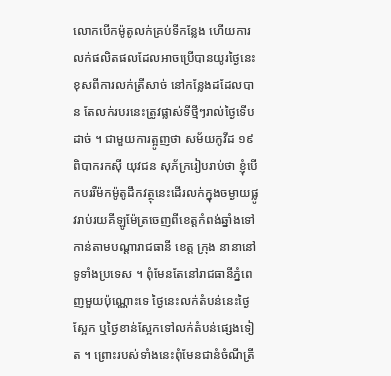លោកបើកម៉ូតូលក់គ្រប់ទីកន្លែង ហើយការលក់ផលិតផលដែលអាចប្រើបានយូរថ្ងៃនេះ ខុសពីការលក់ត្រីសាច់ នៅកន្លែងដដែលបាន តែលក់របរនេះត្រូវផ្លាស់ទីថ្មីៗរាល់ថ្ងៃទើបដាច់ ។ ជាមួយការត្អូញថា សម័យកូវីដ ១៩ ពិបាករកស៊ី យុវជន សុភ័ក្ររៀបរាប់ថា ខ្ញុំបើកបររឺម៉កម៉ូតូដឹកវត្ថុនេះដើរលក់ក្នុងចម្ងាយផ្លូវរាប់រយគីឡូម៉ែត្រចេញពីខេត្តកំពង់ឆ្នាំងទៅកាន់តាមបណ្ដារាជធានី ខេត្ត ក្រុង នានានៅទូទាំងប្រទេស ។ ពុំមែនតែនៅរាជធានីភ្នំពេញមួយប៉ុណ្ណោះទេ ថ្ងៃនេះលក់តំបន់នេះថ្ងៃស្អែក ឬថ្ងៃខាន់ស្អែកទៅលក់តំបន់ផ្សេងទៀត ។ ព្រោះរបស់ទាំងនេះពុំមែនជានំចំណីត្រី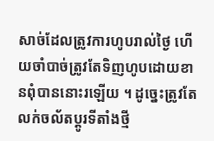សាច់ដែលត្រូវការហូបរាល់ថ្ងៃ ហើយចាំបាច់ត្រូវតែទិញហូបដោយខានពុំបាននោះរឡើយ ។ ដូច្នេះត្រូវតែលក់ចល័តប្ដូរទីតាំងថ្មី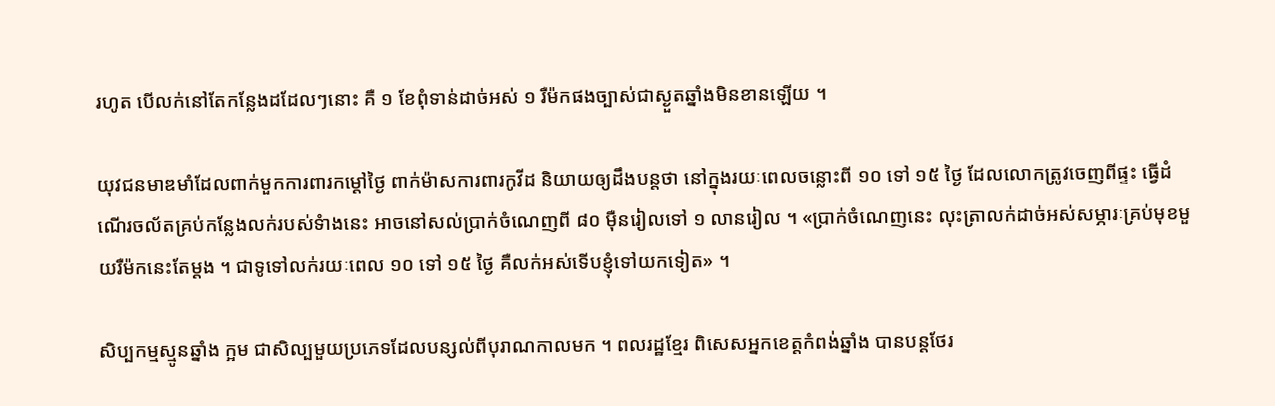រហូត បើលក់នៅតែកន្លែងដដែលៗនោះ គឺ ១ ខែពុំទាន់ដាច់អស់ ១ រឺម៉កផងច្បាស់ជាស្ងួតឆ្នាំងមិនខានឡើយ ។

យុវជនមាឌមាំដែលពាក់មួកការពារកម្តៅថ្ងៃ ពាក់ម៉ាសការពារកូវីដ និយាយឲ្យដឹងបន្តថា នៅក្នុងរយៈពេលចន្លោះពី ១០ ទៅ ១៥ ថ្ងៃ ដែលលោកត្រូវចេញពីផ្ទះ ធ្វើដំណើរចល័តគ្រប់កន្លែងលក់របស់ទំាងនេះ អាចនៅសល់ប្រាក់ចំណេញពី ៨០ ម៉ឺនរៀលទៅ ១ លានរៀល ។ «ប្រាក់ចំណេញនេះ លុះត្រាលក់ដាច់អស់សម្ភារៈគ្រប់មុខមួយរឺម៉កនេះតែម្តង ។ ជាទូទៅលក់រយៈពេល ១០ ទៅ ១៥ ថ្ងៃ គឺលក់អស់ទើបខ្ញុំទៅយកទៀត» ។

សិប្បកម្មស្មូនឆ្នាំង ក្អម ជាសិល្បមួយប្រភេទដែលបន្សល់ពីបុរាណកាលមក ។ ពលរដ្ឋខ្មែរ ពិសេសអ្នកខេត្តកំពង់ឆ្នាំង បានបន្តថែរ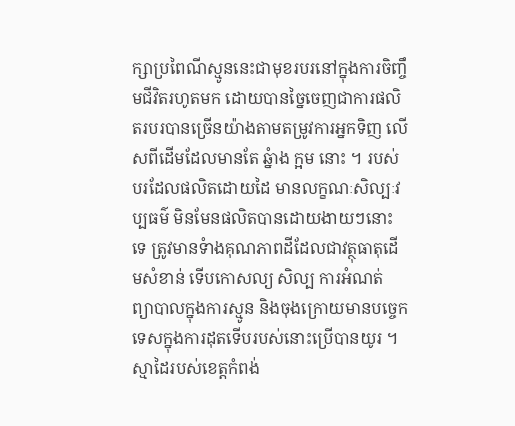ក្សាប្រពៃណីស្មូននេះជាមុខរបរនៅក្នុងការចិញ្ចឹមជីវិតរហូតមក ដោយបានច្នៃចេញជាការផលិតរបរបានច្រើនយ៉ាងតាមតម្រូវការអ្នកទិញ លើសពីដើមដែលមានតែ ឆ្នំាង ក្អម នោះ ។ របស់បរដែលផលិតដោយដៃ មានលក្ខណៈសិល្បៈវប្បធម៌ មិនមែនផលិតបានដោយងាយៗនោះទេ ត្រូវមានទំាងគុណភាពដីដែលជាវត្ថុធាតុដើមសំខាន់ ទើបកោសល្យ សិល្ប ការអំណត់ ព្យាបាលក្នុងការស្មូន និងចុងក្រោយមានបច្ចេកទេសក្នុងការដុតទើបរបស់នោះប្រើបានយូរ ។ ស្មាដៃរបស់ខេត្តកំពង់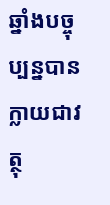ឆ្នាំងបច្ចុប្បន្នបានក្លាយជាវត្ថុ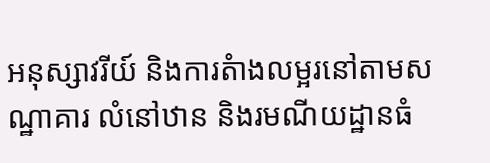អនុស្សាវរីយ៍ និងការតំាងលម្អរនៅតាមសណ្ឋាគារ លំនៅឋាន និងរមណីយដ្ឋានធំ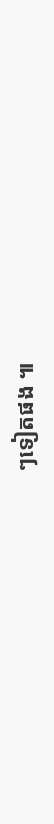ៗទៀតផង ៕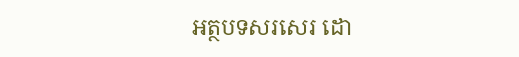អត្ថបទសរសេរ ដោ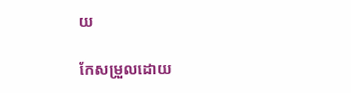យ

កែសម្រួលដោយ